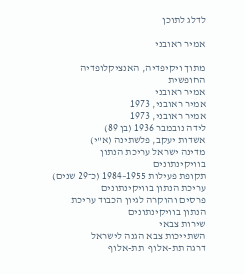לדלג לתוכן

אמיר ראובני

מתוך ויקיפדיה, האנציקלופדיה החופשית
אמיר ראובני
אמיר ראובני, 1973
אמיר ראובני, 1973
לידה נובמבר 1936 (בן 89)
אשדות יעקב, פלשתינה (א"י)
מדינה ישראל עריכת הנתון בוויקינתונים
תקופת פעילות 1955–1984 (כ־29 שנים) עריכת הנתון בוויקינתונים
פרסים והוקרה לגיון הכבוד עריכת הנתון בוויקינתונים
שירות צבאי
השתייכות צבא הגנה לישראל
דרגה תת-אלוף  תת-אלוף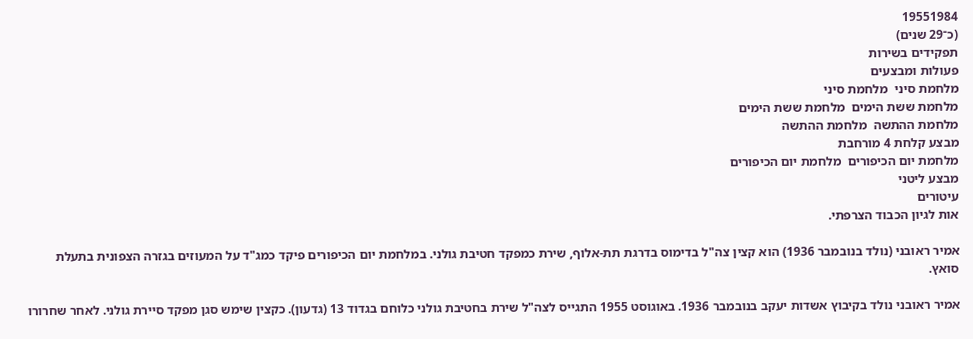19551984
(כ־29 שנים)
תפקידים בשירות
פעולות ומבצעים
מלחמת סיני  מלחמת סיני
מלחמת ששת הימים  מלחמת ששת הימים
מלחמת ההתשה  מלחמת ההתשה
מבצע קלחת 4 מורחבת
מלחמת יום הכיפורים  מלחמת יום הכיפורים
מבצע ליטני
עיטורים
אות לגיון הכבוד הצרפתי.

אמיר ראובני (נולד בנובמבר 1936) הוא קצין צה"ל בדימוס בדרגת תת-אלוף, שירת כמפקד חטיבת גולני. במלחמת יום הכיפורים פיקד כמג"ד על המעוזים בגזרה הצפונית בתעלת סואץ.

אמיר ראובני נולד בקיבוץ אשדות יעקב בנובמבר 1936. באוגוסט 1955 התגייס לצה"ל שירת בחטיבת גולני כלוחם בגדוד 13 (גדעון). כקצין שימש סגן מפקד סיירת גולני. לאחר שחרורו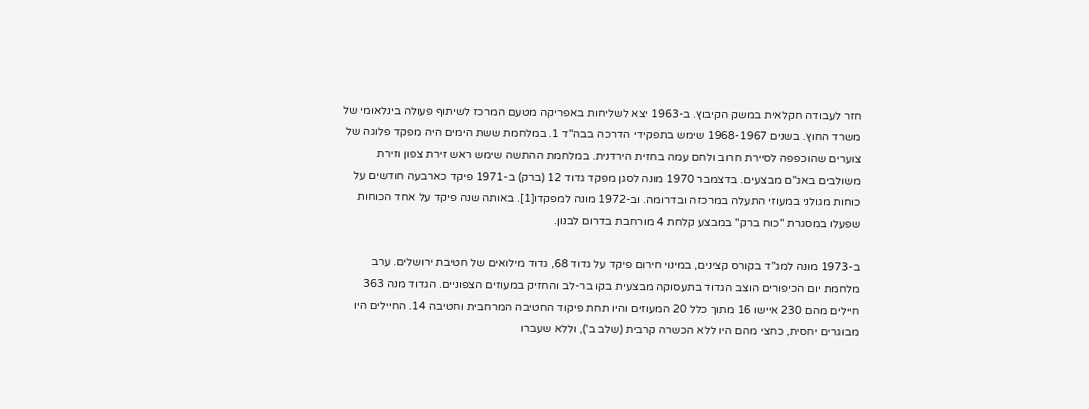חזר לעבודה חקלאית במשק הקיבוץ. ב-1963 יצא לשליחות באפריקה מטעם המרכז לשיתוף פעולה בינלאומי של משרד החוץ. בשנים 1968-1967 שימש בתפקידי הדרכה בבה"ד 1. במלחמת ששת הימים היה מפקד פלוגה של צוערים שהוכפפה לסיירת חרוב ולחם עמה בחזית הירדנית. במלחמת ההתשה שימש ראש זירת צפון וזירת משולבים באג"ם מבצעים. בדצמבר 1970 מונה לסגן מפקד גדוד 12 (ברק) ב-1971 פיקד כארבעה חודשים על כוחות מגולני במעוזי התעלה במרכזה ובדרומה. וב-1972 מונה למפקדו[1]. באותה שנה פיקד על אחד הכוחות שפעלו במסגרת "כוח ברק" במבצע קלחת 4 מורחבת בדרום לבנון.

ב-1973 מונה למג"ד בקורס קצינים, במינוי חירום פיקד על גדוד 68, גדוד מילואים של חטיבת ירושלים. ערב מלחמת יום הכיפורים הוצב הגדוד בתעסוקה מבצעית בקו בר-לב והחזיק במעוזים הצפוניים. הגדוד מנה 363 חיילים מהם 230 איישו 16 מתוך כלל 20 המעוזים והיו תחת פיקוד החטיבה המרחבית וחטיבה 14. החיילים היו מבוגרים יחסית, כחצי מהם היו ללא הכשרה קרבית (שלב ב'), וללא שעברו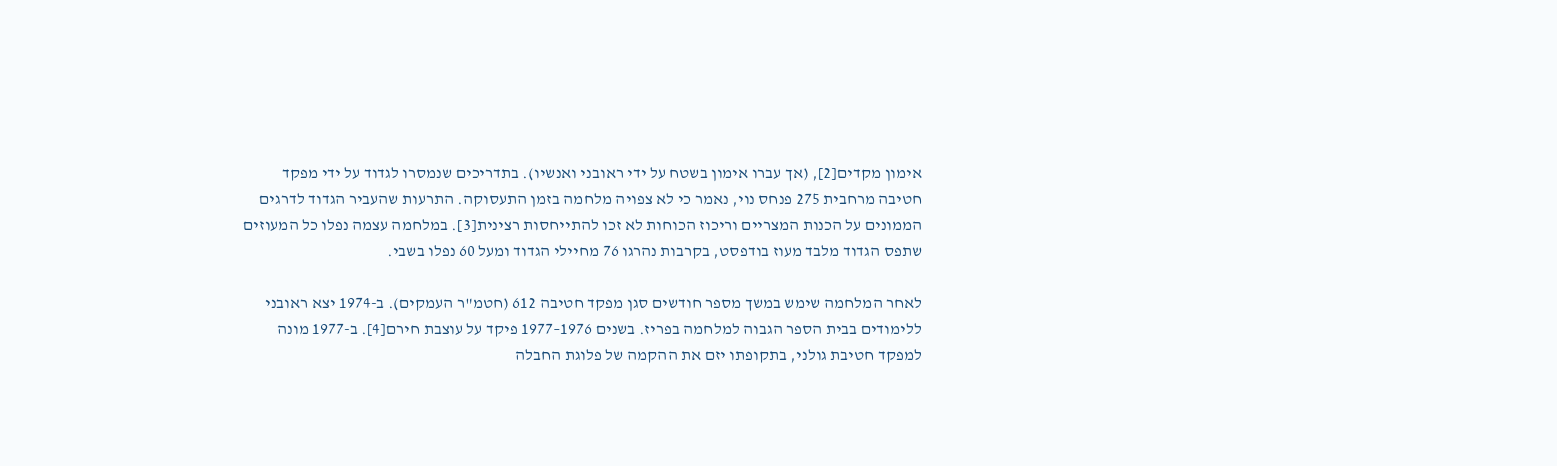אימון מקדים[2], (אך עברו אימון בשטח על ידי ראובני ואנשיו). בתדריכים שנמסרו לגדוד על ידי מפקד חטיבה מרחבית 275 פנחס נוי, נאמר כי לא צפויה מלחמה בזמן התעסוקה. התרעות שהעביר הגדוד לדרגים הממונים על הכנות המצריים וריכוז הכוחות לא זכו להתייחסות רצינית[3]. במלחמה עצמה נפלו כל המעוזים שתפס הגדוד מלבד מעוז בודפסט, בקרבות נהרגו 76 מחיילי הגדוד ומעל 60 נפלו בשבי.

לאחר המלחמה שימש במשך מספר חודשים סגן מפקד חטיבה 612 (חטמ"ר העמקים). ב-1974 יצא ראובני ללימודים בבית הספר הגבוה למלחמה בפריז. בשנים 1976–1977 פיקד על עוצבת חירם[4]. ב-1977 מונה למפקד חטיבת גולני, בתקופתו יזם את ההקמה של פלוגת החבלה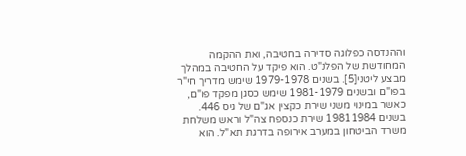וההנדסה כפלוגה סדירה בחטיבה, ואת ההקמה המחודשת של הפלנ"ט. הוא פיקד על החטיבה במהלך מבצע ליטני[5]. בשנים 1979-1978 שימש מדריך חי"ר בפו"ם ובשנים 1981-1979 שימש כסגן מפקד פו"ם, כאשר במינוי משני שירת כקצין אג"ם של גיס 446. בשנים 19811984 שירת כנספח צה"ל וראש משלחת משרד הביטחון במערב אירופה בדרגת תא"ל. הוא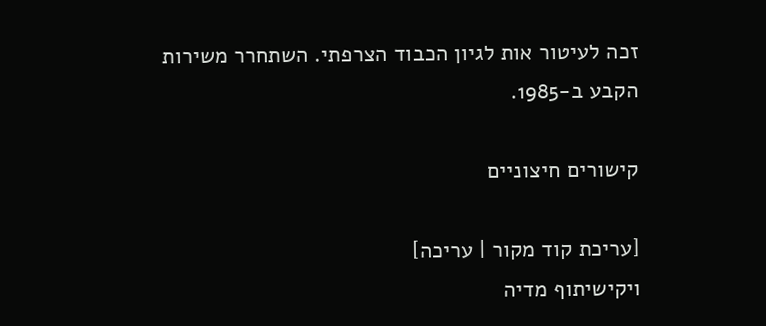זכה לעיטור אות לגיון הכבוד הצרפתי. השתחרר משירות הקבע ב-1985.

קישורים חיצוניים

[עריכת קוד מקור | עריכה]
ויקישיתוף מדיה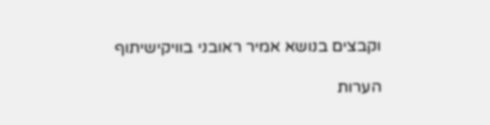וקבצים בנושא אמיר ראובני בוויקישיתוף

הערות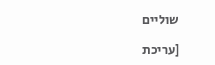שוליים

[עריכת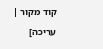קוד מקור | עריכה]